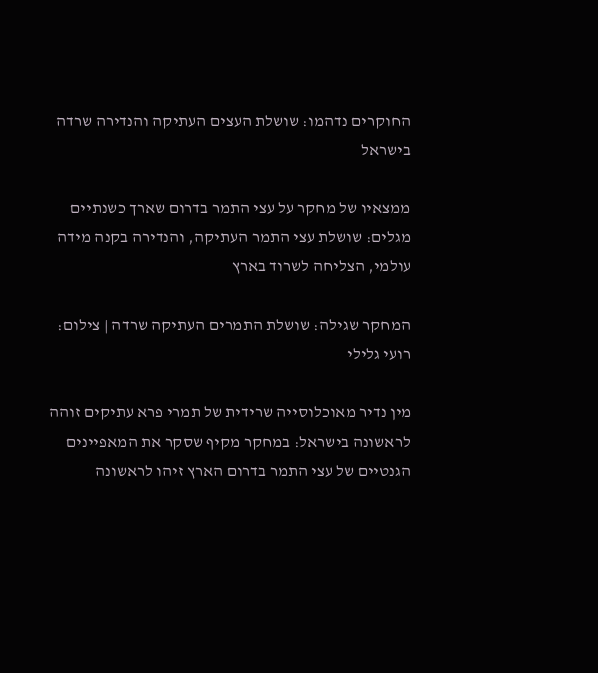החוקרים נדהמו: שושלת העצים העתיקה והנדירה שרדה בישראל

ממצאיו של מחקר על עצי התמר בדרום שארך כשנתיים מגלים: שושלת עצי התמר העתיקה, והנדירה בקנה מידה עולמי, הצליחה לשרוד בארץ

המחקר שגילה: שושלת התמרים העתיקה שרדה | צילום: רועי גלילי

מין נדיר מאוכלוסייה שרידית של תמרי פרא עתיקים זוהה לראשונה בישראל: במחקר מקיף שסקר את המאפיינים הגנטיים של עצי התמר בדרום הארץ זיהו לראשונה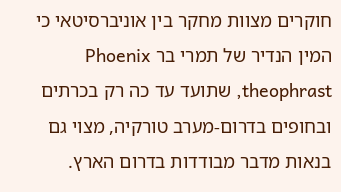חוקרים מצוות מחקר בין אוניברסיטאי כי המין הנדיר של תמרי בר Phoenix theophrast, שתועד עד כה רק בכרתים ובחופים בדרום-מערב טורקיה, מצוי גם בנאות מדבר מבודדות בדרום הארץ.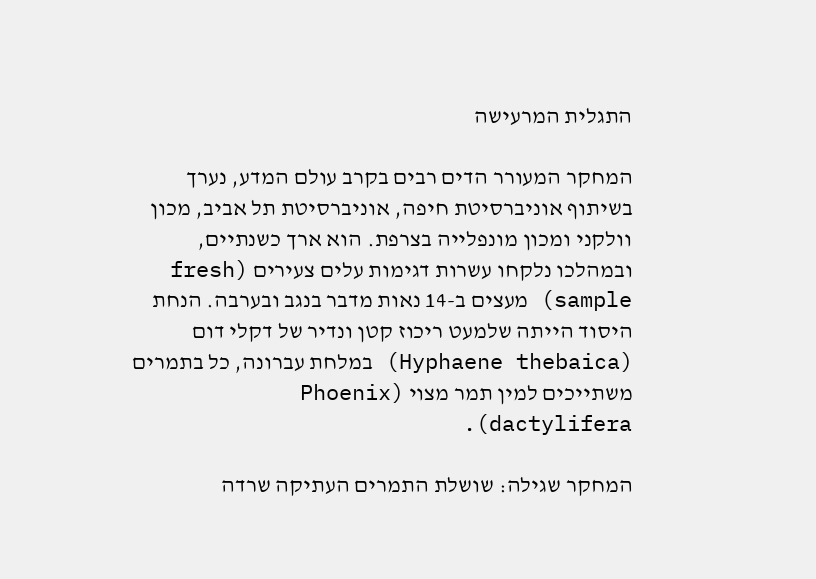התגלית המרעישה

המחקר המעורר הדים רבים בקרב עולם המדע, נערך בשיתוף אוניברסיטת חיפה, אוניברסיטת תל אביב, מכון וולקני ומכון מונפלייה בצרפת. הוא ארך כשנתיים, ובמהלכו נלקחו עשרות דגימות עלים צעירים (fresh sample) מעצים ב-14 נאות מדבר בנגב ובערבה. הנחת היסוד הייתה שלמעט ריכוז קטן ונדיר של דקלי דום (Hyphaene thebaica) במלחת עברונה, כל בתמרים משתייכים למין תמר מצוי (Phoenix dactylifera).

המחקר שגילה: שושלת התמרים העתיקה שרדה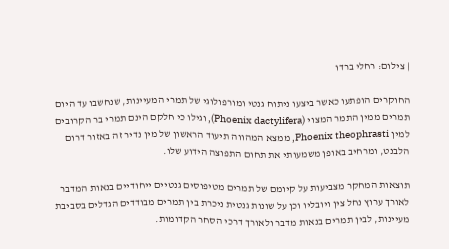| צילום: רחלי ברדו

החוקרים הופתעו כאשר ביצעו ניתוח גנטי ומורפולוגי של תמרי המעיינות, שנחשבו עד היום תמרים ממין התמר המצוי (Phoenix dactylifera), וגילו כי חלקם הינם תמרי בר הקרובים למין Phoenix theophrasti, ממצא המהווה תיעוד הראשון של מין נדיר זה באזור דרום הלבנט, ומרחיב באופן משמעותי את תחום התפוצה הידוע שלו.

תוצאות המחקר מצביעות על קיומם של תמרים מטיפוסים גנטיים ייחודיים בנאות המדבר לאורך ערוץ נחל צין ויובליו וכן על שונות גנטית ניכרת בין תמרים מבודדים הגדלים בסביבת מעיינות, לבין תמרים בנאות מדבר ולאורך דרכי הסחר הקדומות.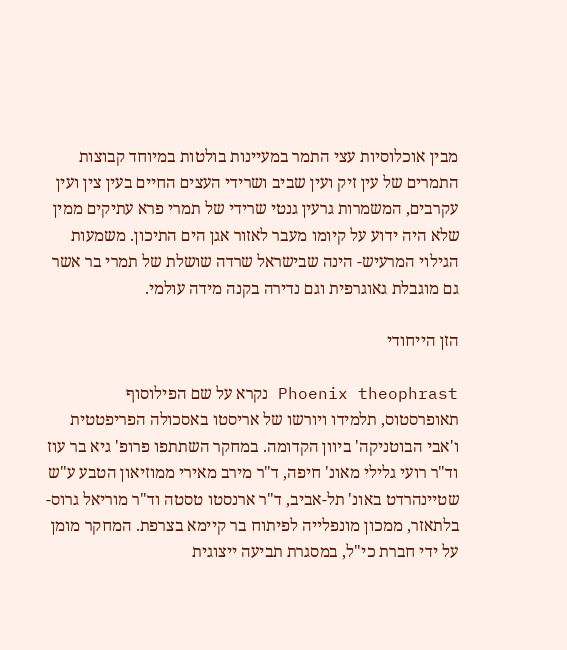מבין אוכלוסיות עצי התמר במעיינות בולטות במיוחד קבוצות התמרים של עין זיק ועין שביב ושרידי העצים החיים בעין צין ועין עקרבים, המשמרות גרעין גנטי שרידי של תמרי פרא עתיקים ממין שלא היה ידוע על קיומו מעבר לאזור אגן הים התיכון. משמעות הגילוי המרעיש- הינה שבישראל שרדה שושלת של תמרי בר אשר גם מוגבלת גאוגרפית וגם נדירה בקנה מידה עולמי.

הזן הייחודי

Phoenix theophrast נקרא על שם הפילוסוף תאופרסטוס, תלמידו ויורשו של אריסטו באסכולה הפריפטטית ו'אבי הבוטניקה' ביוון הקדומה. במחקר השתתפו פרופ' גיא בר עוז וד"ר רועי גלילי מאונ' חיפה, ד"ר מירב מאירי ממוזיאון הטבע ע"ש שטיינהרדט באונ' תל-אביב, ד"ר ארנסטו טסטה וד"ר מוריאל גרוס-בלתאזר, ממכון מונפלייה לפיתוח בר קיימא בצרפת. המחקר מומן על ידי חברת כי"ל, במסגרת תביעה ייצוגית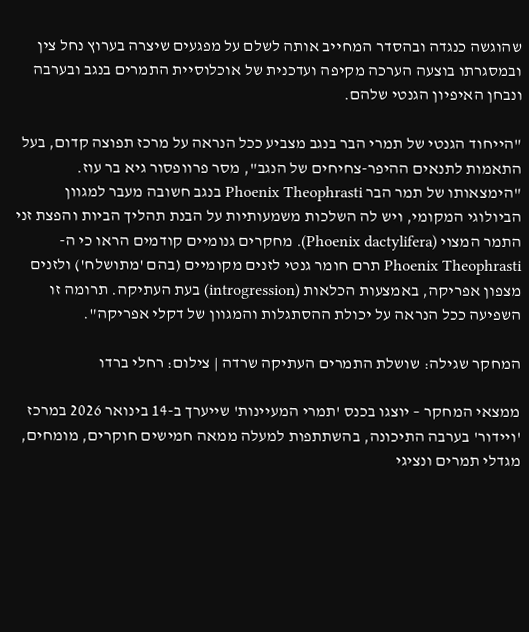שהוגשה כנגדה ובהסדר המחייב אותה לשלם על מפגעים שיצרה בערוץ נחל צין ובמסגרתו בוצעה הערכה מקיפה ועדכנית של אוכלוסיית התמרים בנגב ובערבה ונבחן האיפיון הגנטי שלהם.

"הייחוד הגנטי של תמרי הבר בנגב מצביע ככל הנראה על מרכז תפוצה קדום, בעל התאמות לתנאים ההיפר-צחיחים של הנגב", מסר פרוופסור גיא בר עוז. "הימצאותו של תמר הבר Phoenix Theophrasti בנגב חשובה מעבר למגוון הביולוגי המקומי, ויש לה השלכות משמעותיות על הבנת תהליך הביות והפצת זני התמר המצוי (Phoenix dactylifera). מחקרים גנומיים קודמים הראו כי ה-Phoenix Theophrasti תרם חומר גנטי לזנים מקומיים (בהם 'מתושלח') ולזנים מצפון אפריקה, באמצעות הכלאות (introgression) בעת העתיקה. תרומה זו השפיעה ככל הנראה על יכולת ההסתגלות והמגוון של דקלי אפריקה".

המחקר שגילה: שושלת התמרים העתיקה שרדה | צילום: רחלי ברדו

ממצאי המחקר – יוצגו בכנס 'תמרי המעיינות' שייערך ב-14 בינואר 2026 במרכז 'ויידור' בערבה התיכונה, בהשתתפות למעלה ממאה חמישים חוקרים, מומחים, מגדלי תמרים ונציגי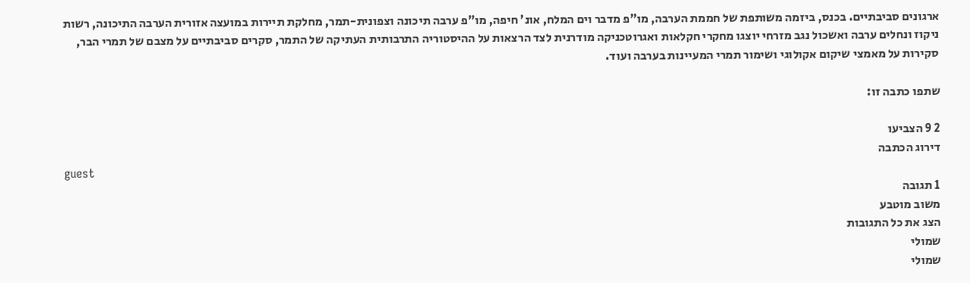ארגונים סביבתיים. בכנס, ביזמה משותפת של חממת הערבה, מו"פ מדבר וים המלח, אונ' חיפה, מו"פ ערבה תיכונה וצפונית-תמר, מחלקת תיירות במועצה אזורית הערבה התיכונה, רשות ניקוז ונחלים ערבה ואשכול נגב מזרחי יוצגו מחקרי חקלאות ואגרוטכניקה מודרנית לצד הרצאות על ההיסטוריה התרבותית העתיקה של התמר, סקרים סביבתיים על מצבם של תמרי הבר, סקירות על מאמצי שיקום אקולוגי ושימור תמרי המעיינות בערבה ועוד.

שתפו כתבה זו:

2 9 הצביעו
דירוג הכתבה
guest
1 תגובה
משוב מוטבע
הצג את כל התגובות
שמולי
שמולי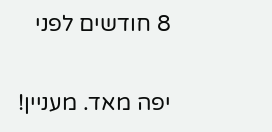8 חודשים לפני

יפה מאד. מעניין!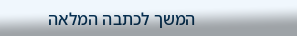המשך לכתבה המלאה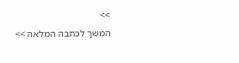>>
המשך לכתבה המלאה >>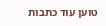טוען עוד כתבות